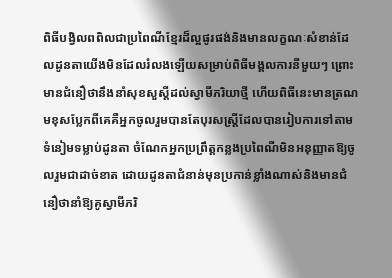ពិធីបង្វិលពពិលជាប្រពៃណីខ្មែរដ៏ល្អផូរផង់និងមានលក្ខណៈសំខាន់ដែលដូនតាយើងមិនដែលរំលងឡើយសម្រាប់ពិធីមង្គលការនីមួយៗ ព្រោះមានជំនឿថានឹងនាំសុខសួស្តីដល់ស្វាមីភរិយាថ្មី ហើយពិធីនេះមានត្រណមខុសប្លែកពីគេគឺអ្នកចូលរួមបានតែបុរសស្ត្រីដែលបានរៀបការទៅតាមទំនៀមទម្លាប់ដូនតា ចំណែកអ្នកប្រព្រឹត្តកន្លងប្រពៃណីមិនអនុញ្ញាតឱ្យចូលរួមជាដាច់ខាត ដោយដូនតាជំនាន់មុនប្រកាន់ខ្លាំងណាស់និងមានជំនឿថានាំឱ្យគូស្វាមីភរិ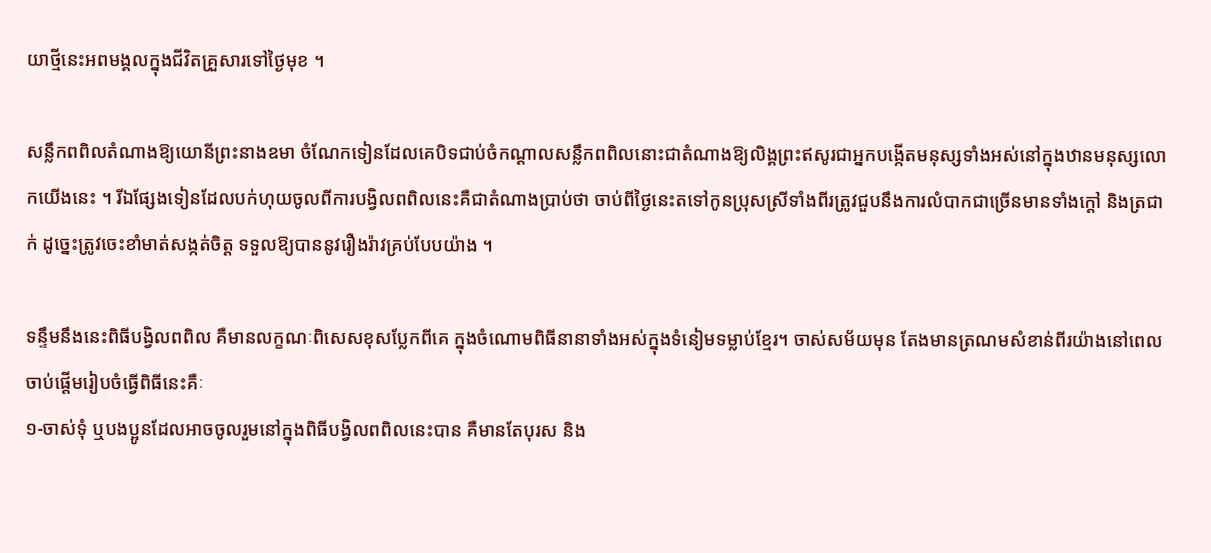យាថ្មីនេះអពមង្គលក្នុងជីវិតគ្រួសារទៅថ្ងៃមុខ ។

សន្លឹកពពិលតំណាងឱ្យយោនីព្រះនាងឧមា ចំណែកទៀនដែលគេបិទជាប់ចំកណ្តាលសន្លឹកពពិលនោះជាតំណាងឱ្យលិង្គព្រះឥសូរជាអ្នកបង្កើតមនុស្សទាំងអស់នៅក្នុងឋានមនុស្សលោកយើងនេះ ។ រីឯផ្សែងទៀនដែលបក់ហុយចូលពីការបង្វិលពពិលនេះគឺជាតំណាងប្រាប់ថា ចាប់ពីថ្ងៃនេះតទៅកូនប្រុសស្រីទាំងពីរត្រូវជួបនឹងការលំបាកជាច្រើនមានទាំងក្តៅ និងត្រជាក់ ដូច្នេះត្រូវចេះខាំមាត់សង្កត់ចិត្ត ទទួលឱ្យបាននូវរឿងរ៉ាវគ្រប់បែបយ៉ាង ។

ទន្ទឹមនឹងនេះពិធីបង្វិលពពិល គឺមានលក្ខណៈពិសេសខុសប្លែកពីគេ ក្នុងចំណោមពិធីនានាទាំងអស់ក្នុងទំនៀមទម្លាប់ខ្មែរ។ ចាស់សម័យមុន តែងមានត្រណមសំខាន់ពីរយ៉ាងនៅពេលចាប់ផ្តើមរៀបចំធ្វើពិធីនេះគឺៈ
១-ចាស់ទុំ ឬបងប្អូនដែលអាចចូលរួមនៅក្នុងពិធីបង្វិលពពិលនេះបាន គឺមានតែបុរស និង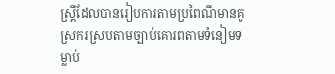ស្រី្តដែលបានរៀបការតាមប្រពៃណីមានគូស្រករស្របតាមច្បាប់គោរពតាមទំនៀមទម្លាប់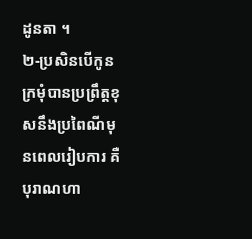ដូនតា ។
២-ប្រសិនបើកូនក្រមុំបានប្រព្រឹត្តខុសនឹងប្រពៃណីមុនពេលរៀបការ គឺបុរាណហា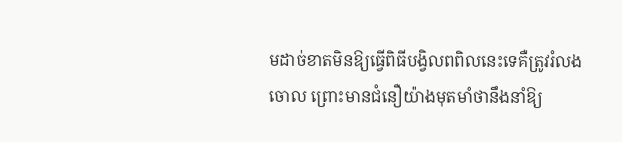មដាច់ខាតមិនឱ្យធ្វើពិធីបង្វិលពពិលនេះទេគឺត្រូវរំលងចោល ព្រោះមានជំនឿយ៉ាងមុតមាំថានឹងនាំឱ្យ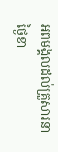អពមង្គលដល់គ្រួសារនាថ្ងៃខា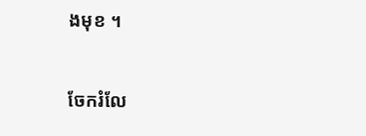ងមុខ ។

ចែករំលែ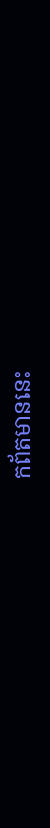កព័តមាននេះ